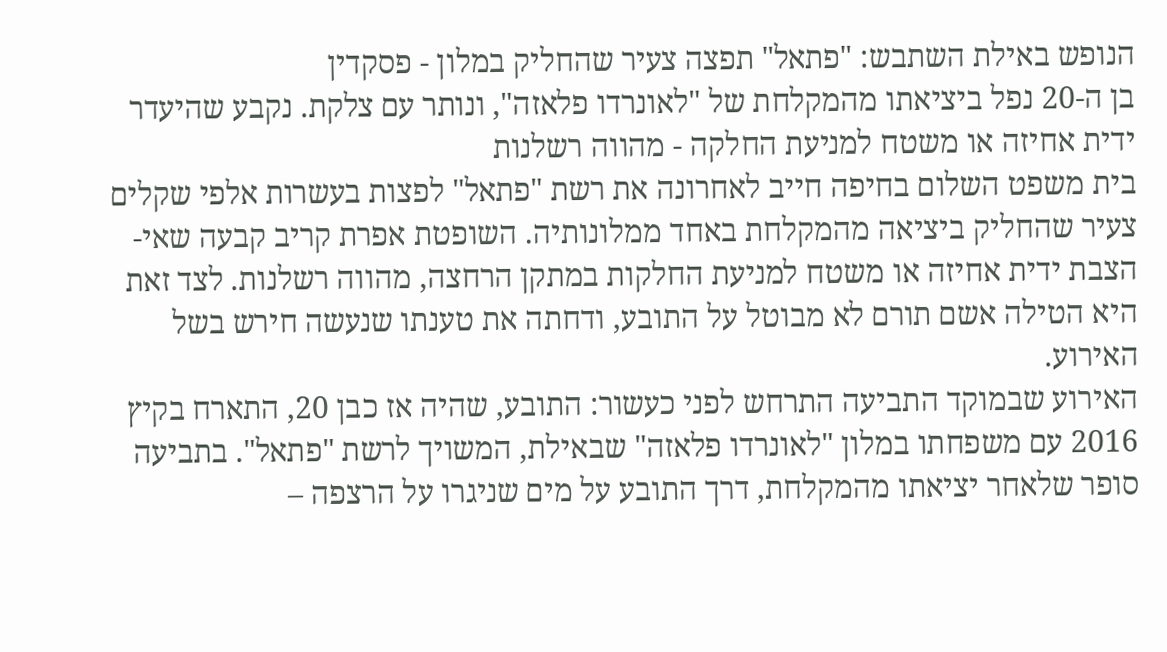הנופש באילת השתבש: "פתאל" תפצה צעיר שהחליק במלון - פסקדין
בן ה-20 נפל ביציאתו מהמקלחת של "לאונרדו פלאזה", ונותר עם צלקת. נקבע שהיעדר ידית אחיזה או משטח למניעת החלקה - מהווה רשלנות
בית משפט השלום בחיפה חייב לאחרונה את רשת "פתאל" לפצות בעשרות אלפי שקלים צעיר שהחליק ביציאה מהמקלחת באחד ממלונותיה. השופטת אפרת קריב קבעה שאי-הצבת ידית אחיזה או משטח למניעת החלקות במתקן הרחצה, מהווה רשלנות. לצד זאת היא הטילה אשם תורם לא מבוטל על התובע, ודחתה את טענתו שנעשה חירש בשל האירוע.
האירוע שבמוקד התביעה התרחש לפני כעשור: התובע, שהיה אז כבן 20, התארח בקיץ 2016 עם משפחתו במלון "לאונרדו פלאזה" שבאילת, המשויך לרשת "פתאל". בתביעה סופר שלאחר יציאתו מהמקלחת, דרך התובע על מים שניגרו על הרצפה –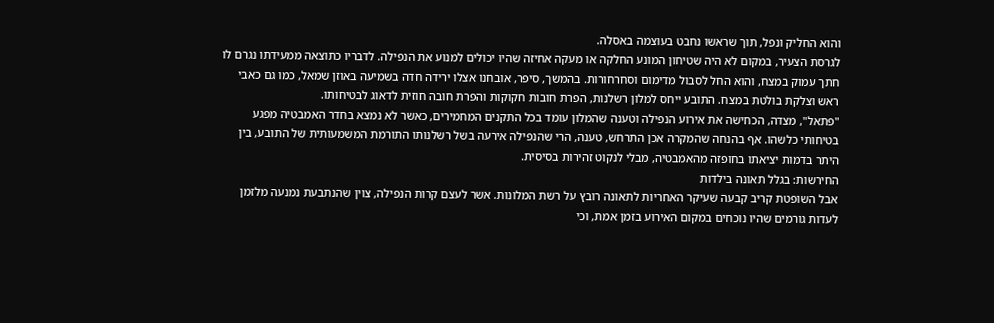והוא החליק ונפל, תוך שראשו נחבט בעוצמה באסלה.
לגרסת הצעיר, במקום לא היה שטיחון המונע החלקה או מעקה אחיזה שהיו יכולים למנוע את הנפילה. לדבריו כתוצאה ממעידתו נגרם לו חתך עמוק במצח, והוא החל לסבול מדימום וסחרחורות. בהמשך, סיפר, אובחנו אצלו ירידה חדה בשמיעה באוזן שמאל, כמו גם כאבי ראש וצלקת בולטת במצח. התובע ייחס למלון רשלנות, הפרת חובות חקוקות והפרת חובה חוזית לדאוג לבטיחותו.
"פתאל", מצדה, הכחישה את אירוע הנפילה וטענה שהמלון עומד בכל התקנים המחמירים, כאשר לא נמצא בחדר האמבטיה מפגע בטיחותי כלשהו. אף בהנחה שהמקרה אכן התרחש, טענה, הרי שהנפילה אירעה בשל רשלנותו התורמת המשמעותית של התובע, בין היתר בדמות יציאתו בחופזה מהאמבטיה, מבלי לנקוט זהירות בסיסית.
החירשות: בגלל תאונה בילדות
אבל השופטת קריב קבעה שעיקר האחריות לתאונה רובץ על רשת המלונות. אשר לעצם קרות הנפילה, צוין שהנתבעת נמנעה מלזמן לעדות גורמים שהיו נוכחים במקום האירוע בזמן אמת, וכי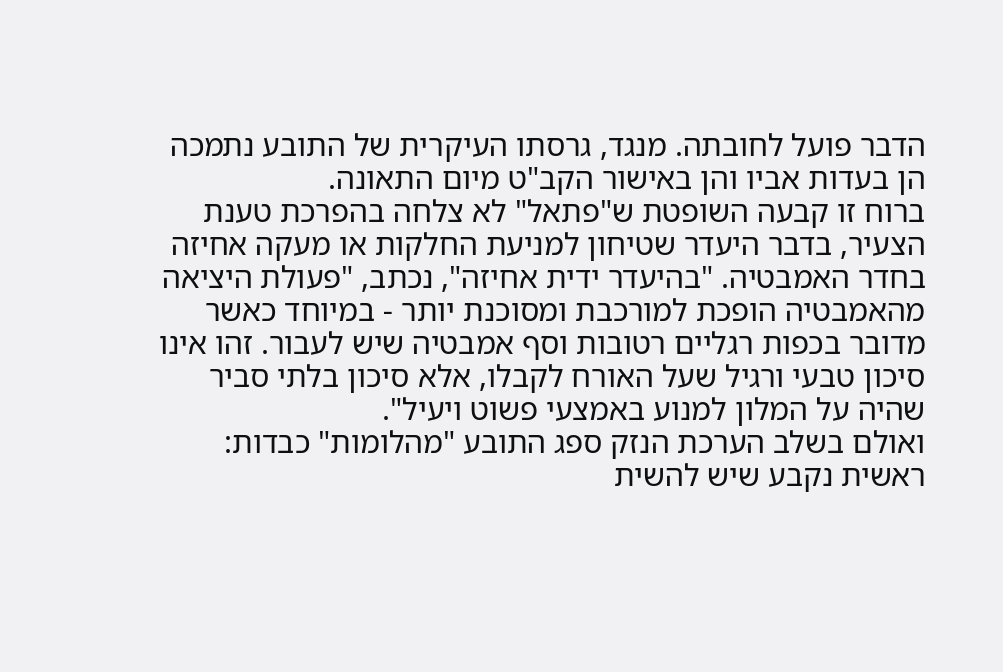הדבר פועל לחובתה. מנגד, גרסתו העיקרית של התובע נתמכה הן בעדות אביו והן באישור הקב"ט מיום התאונה.
ברוח זו קבעה השופטת ש"פתאל" לא צלחה בהפרכת טענת הצעיר, בדבר היעדר שטיחון למניעת החלקות או מעקה אחיזה בחדר האמבטיה. "בהיעדר ידית אחיזה", נכתב, "פעולת היציאה מהאמבטיה הופכת למורכבת ומסוכנת יותר - במיוחד כאשר מדובר בכפות רגליים רטובות וסף אמבטיה שיש לעבור. זהו אינו סיכון טבעי ורגיל שעל האורח לקבלו, אלא סיכון בלתי סביר שהיה על המלון למנוע באמצעי פשוט ויעיל".
ואולם בשלב הערכת הנזק ספג התובע "מהלומות" כבדות: ראשית נקבע שיש להשית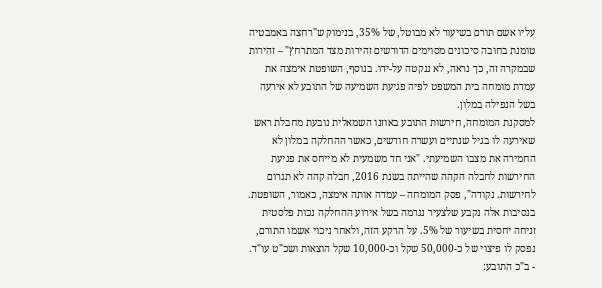עליו אשם תורם בשיעור לא מבוטל, של 35%, בנימוק ש"רחצה באמבטיה טומנת בחובה סיכונים מסוימים הדורשים זהירות מצד המתרחץ" – זהירות שבמקרה זה, כך נראה, לא ננקטה על-ידו. בנוסף, השופטת אימצה את עמדת מומחה בית המשפט לפיה פגיעת השמיעה של התובע לא אירעה בשל הנפילה במלון.
למסקנת המומחה, חירשות התובע באוזנו השמאלית נובעת מחבלת ראש שאירעה לו בגיל שנתיים ועשרה חודשים, כאשר ההחלקה במלון לא החמירה את מצבו השמיעתי. "אני חד משמעית לא מייחס את פגיעת החירשות לחבלה הקהה שהייתה בשנת 2016, חבלה קהה לא תגרום לחירשות. נקודה", פסק המומחה – עמדה אותה אימצה, כאמור, השופטת.
בנסיבות אלה נקבע שלצעיר נגרמה בשל אירוע ההחלקה נכות פלסטית זניחה יחסית בשיעור של 5%. על הרקע הזה, ולאחר ניכוי אשמו התורם, נפסק לו פיצוי של כ-50,000 שקל וכ-10,000 שקל הוצאות ושכ"ט עו"ד.
- ב"כ התובע: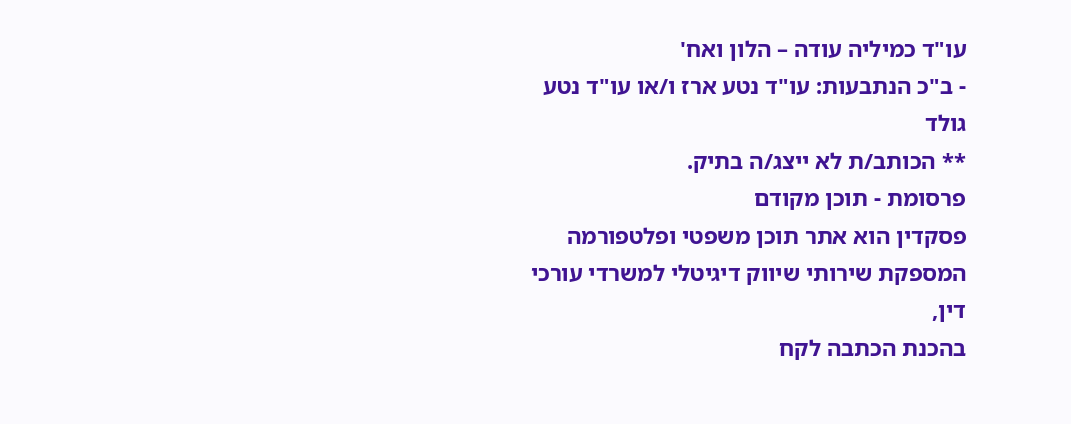עו"ד כמיליה עודה – הלון ואח'
- ב"כ הנתבעות: עו"ד נטע ארז ו/או עו"ד נטע גולד
** הכותב/ת לא ייצג/ה בתיק.
פרסומת - תוכן מקודם
פסקדין הוא אתר תוכן משפטי ופלטפורמה המספקת שירותי שיווק דיגיטלי למשרדי עורכי דין,
בהכנת הכתבה לקח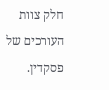חלק צוות העורכים של פסקדין.